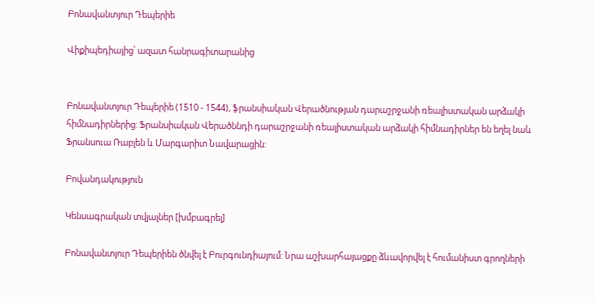Բոնավանտյուր Դեպերիե

Վիքիպեդիայից՝ ազատ հանրագիտարանից


Բոնավանտյուր Դեպերիե (1510 - 1544), ֆրանսիական Վերածնության դարաշրջանի ռեալիստական արձակի հիմնադիրներից: Ֆրանսիական Վերածննդի դարաշրջանի ռեալիստական արձակի հիմնադիրներ են եղել նաև Ֆրանսուա Ռաբլեն և Մարգարիտ Նավարացին:

Բովանդակություն

Կենսագրական տվյալներ [խմբագրել]

Բոնավանտյուր Դեպերիեն ծնվել է Բուրգունդիայում: Նրա աշխարհայացքը ձևավորվել է հումանիստ գրողների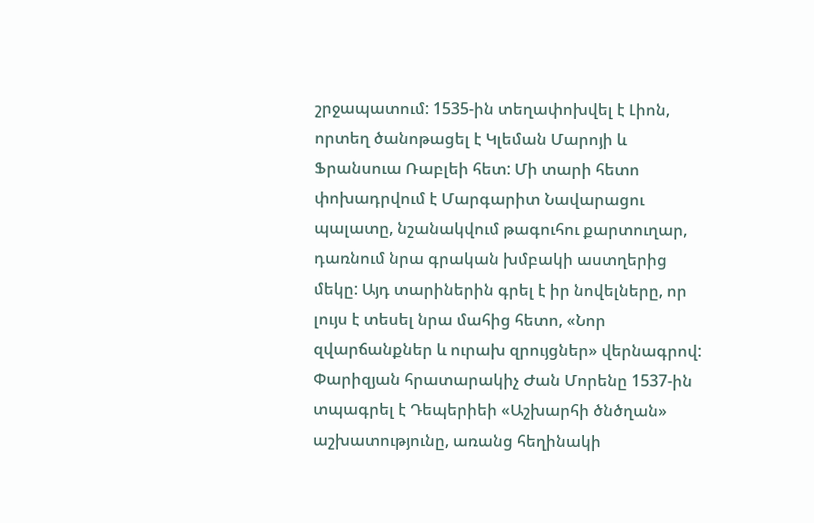շրջապատում: 1535-ին տեղափոխվել է Լիոն, որտեղ ծանոթացել է Կլեման Մարոյի և Ֆրանսուա Ռաբլեի հետ: Մի տարի հետո փոխադրվում է Մարգարիտ Նավարացու պալատը, նշանակվում թագուհու քարտուղար, դառնում նրա գրական խմբակի աստղերից մեկը: Այդ տարիներին գրել է իր նովելները, որ լույս է տեսել նրա մահից հետո, «Նոր զվարճանքներ և ուրախ զրույցներ» վերնագրով: Փարիզյան հրատարակիչ Ժան Մորենը 1537-ին տպագրել է Դեպերիեի «Աշխարհի ծնծղան» աշխատությունը, առանց հեղինակի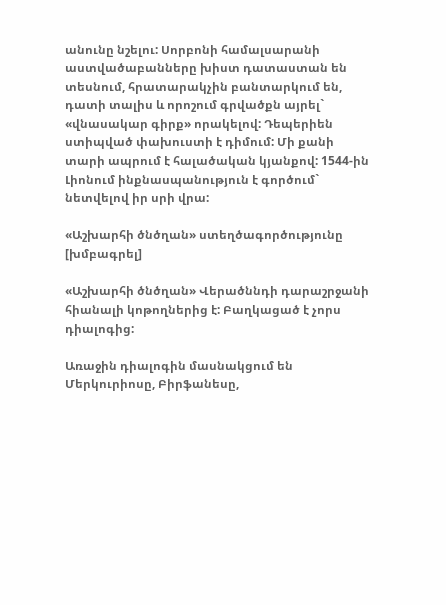անունը նշելու: Սորբոնի համալսարանի աստվածաբանները խիստ դատաստան են տեսնում, հրատարակչին բանտարկում են, դատի տալիս և որոշում գրվածքն այրել` «վնասակար գիրք» որակելով: Դեպերիեն ստիպված փախուստի է դիմում: Մի քանի տարի ապրում է հալածական կյանքով: 1544-ին Լիոնում ինքնասպանություն է գործում` նետվելով իր սրի վրա:

«Աշխարհի ծնծղան» ստեղծագործությունը [խմբագրել]

«Աշխարհի ծնծղան» Վերածննդի դարաշրջանի հիանալի կոթողներից է: Բաղկացած է չորս դիալոգից:

Առաջին դիալոգին մասնակցում են Մերկուրիոսը, Բիրֆանեսը,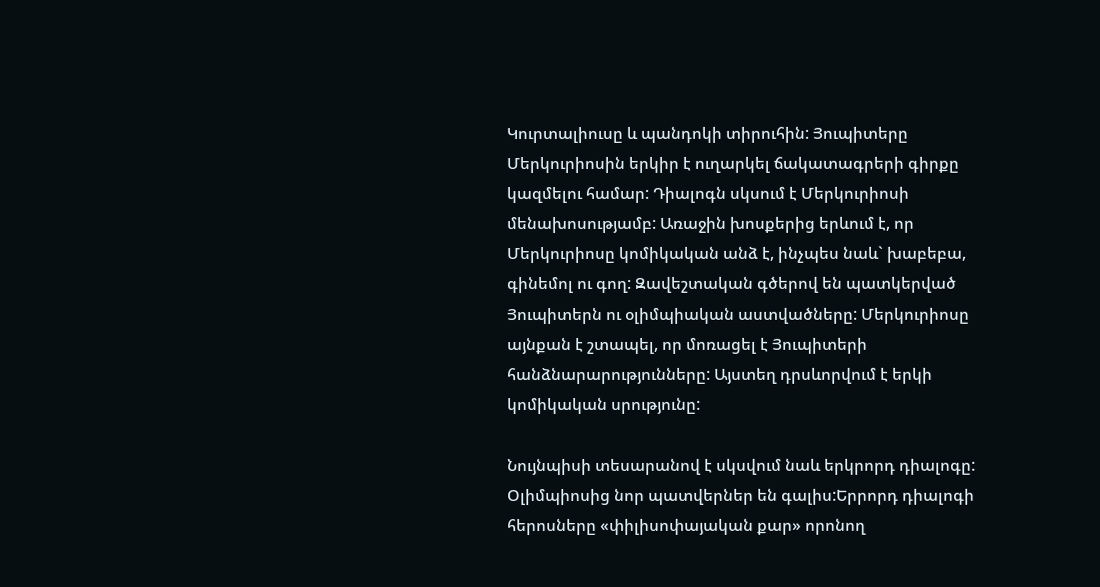Կուրտալիուսը և պանդոկի տիրուհին: Յուպիտերը Մերկուրիոսին երկիր է ուղարկել ճակատագրերի գիրքը կազմելու համար: Դիալոգն սկսում է Մերկուրիոսի մենախոսությամբ: Առաջին խոսքերից երևում է, որ Մերկուրիոսը կոմիկական անձ է, ինչպես նաև` խաբեբա, գինեմոլ ու գող: Զավեշտական գծերով են պատկերված Յուպիտերն ու օլիմպիական աստվածները: Մերկուրիոսը այնքան է շտապել, որ մոռացել է Յուպիտերի հանձնարարությունները: Այստեղ դրսևորվում է երկի կոմիկական սրությունը:

Նույնպիսի տեսարանով է սկսվում նաև երկրորդ դիալոգը: Օլիմպիոսից նոր պատվերներ են գալիս:Երրորդ դիալոգի հերոսները «փիլիսոփայական քար» որոնող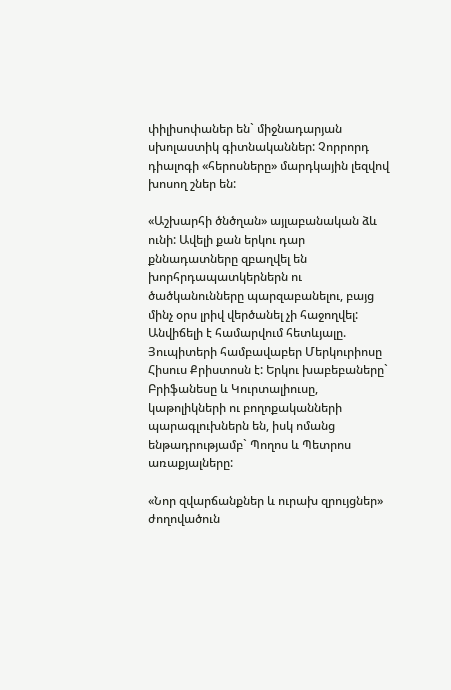փիլիսոփաներ են` միջնադարյան սխոլաստիկ գիտնականներ: Չորրորդ դիալոգի «հերոսները» մարդկային լեզվով խոսող շներ են:

«Աշխարհի ծնծղան» այլաբանական ձև ունի: Ավելի քան երկու դար քննադատները զբաղվել են խորհրդապատկերներն ու ծածկանունները պարզաբանելու, բայց մինչ օրս լրիվ վերծանել չի հաջողվել: Անվիճելի է համարվում հետևյալը. Յուպիտերի համբավաբեր Մերկուրիոսը Հիսուս Քրիստոսն է: Երկու խաբեբաները` Բրիֆանեսը և Կուրտալիուսը, կաթոլիկների ու բողոքականների պարագլուխներն են, իսկ ոմանց ենթադրությամբ` Պողոս և Պետրոս առաքյալները:

«Նոր զվարճանքներ և ուրախ զրույցներ» ժողովածուն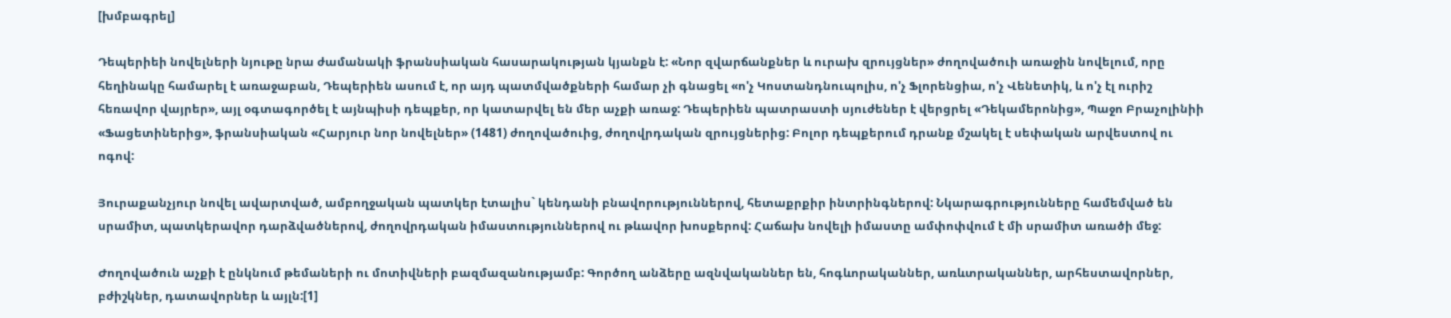[խմբագրել]

Դեպերիեի նովելների նյութը նրա ժամանակի ֆրանսիական հասարակության կյանքն է: «Նոր զվարճանքներ և ուրախ զրույցներ» ժողովածուի առաջին նովելում, որը հեղինակը համարել է առաջաբան, Դեպերիեն ասում է, որ այդ պատմվածքների համար չի գնացել «ո'չ Կոստանդնուպոլիս, ո'չ Ֆլորենցիա, ո'չ Վենետիկ, և ո'չ էլ ուրիշ հեռավոր վայրեր», այլ օգտագործել է այնպիսի դեպքեր, որ կատարվել են մեր աչքի առաջ: Դեպերիեն պատրաստի սյուժեներ է վերցրել «Դեկամերոնից», Պաջո Բրաչոլինիի «Ֆացետիներից», ֆրանսիական «Հարյուր նոր նովելներ» (1481) ժողովածուից, ժողովրդական զրույցներից: Բոլոր դեպքերում դրանք մշակել է սեփական արվեստով ու ոգով:

Յուրաքանչյուր նովել ավարտված, ամբողջական պատկեր էտալիս` կենդանի բնավորություններով, հետաքրքիր ինտրինգներով: Նկարագրությունները համեմված են սրամիտ, պատկերավոր դարձվածներով, ժողովրդական իմաստություններով ու թևավոր խոսքերով: Հաճախ նովելի իմաստը ամփոփվում է մի սրամիտ առածի մեջ:

Ժողովածուն աչքի է ընկնում թեմաների ու մոտիվների բազմազանությամբ: Գործող անձերը ազնվականներ են, հոգևորականներ, առևտրականներ, արհեստավորներ, բժիշկներ, դատավորներ և այլն:[1]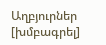Աղբյուրներ [խմբագրել]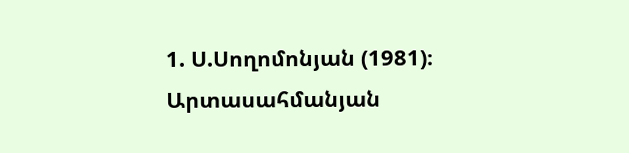1. Ս.Սողոմոնյան (1981)։ Արտասահմանյան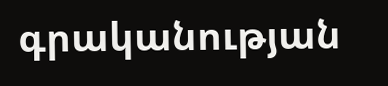գրականության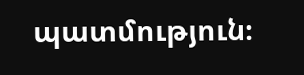պատմություն։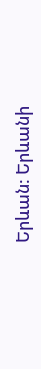Երևան: Երևանի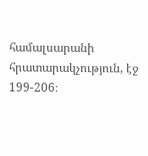համալսարանի հրատարակչություն, էջ 199-206։